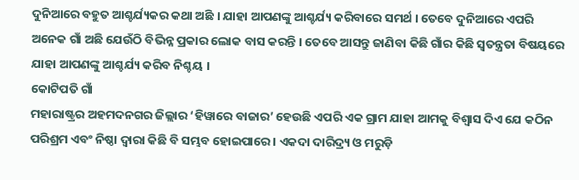ଦୁନିଆରେ ବହୁତ ଆଶ୍ଚର୍ଯ୍ୟକର କଥା ଅଛି । ଯାହା ଆପଣଙ୍କୁ ଆଶ୍ଚର୍ଯ୍ୟ କରିବାରେ ସମର୍ଥ । ତେବେ ଦୁନିଆରେ ଏପରି ଅନେକ ଗାଁ ଅଛି ଯେଉଁଠି ବିଭିନ୍ନ ପ୍ରକାର ଲୋକ ବାସ କରନ୍ତି । ତେବେ ଆସନ୍ତୁ ଜାଣିବା କିଛି ଗାଁର କିଛି ସ୍ୱତନ୍ତ୍ରତା ବିଷୟରେ ଯାହା ଆପଣଙ୍କୁ ଆଶ୍ଚର୍ଯ୍ୟ କରିବ ନିଶ୍ଚୟ ।
କୋଟିପତି ଗାଁ
ମହାରାଷ୍ଟ୍ରର ଅହମଦନଗର ଜିଲ୍ଲାର ‘ହିୱାରେ ବାଜାର’ ହେଉଛି ଏପରି ଏକ ଗ୍ରାମ ଯାହା ଆମକୁ ବିଶ୍ୱାସ ଦିଏ ଯେ କଠିନ ପରିଶ୍ରମ ଏବଂ ନିଷ୍ଠା ଦ୍ୱାରା କିଛି ବି ସମ୍ଭବ ହୋଇପାରେ । ଏକଦା ଦାରିଦ୍ର୍ୟ ଓ ମରୁଡ଼ି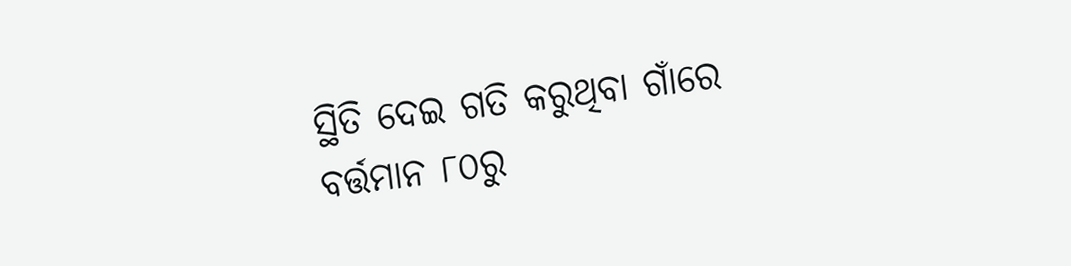ସ୍ଥିତି ଦେଇ ଗତି କରୁଥିବା ଗାଁରେ ବର୍ତ୍ତମାନ ୮୦ରୁ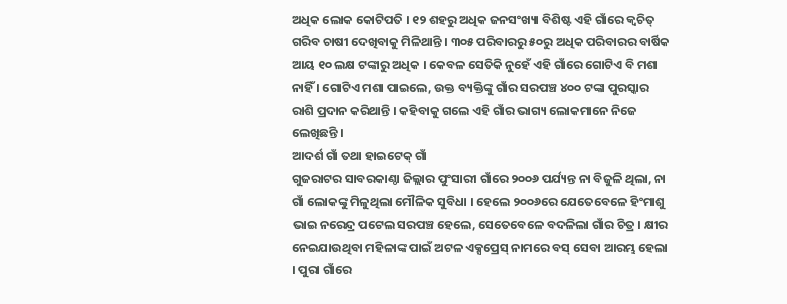ଅଧିକ ଲୋକ କୋଟିପତି । ୧୨ ଶହରୁ ଅଧିକ ଜନସଂଖ୍ୟା ବିଶିଷ୍ଟ ଏହି ଗାଁରେ କ୍ୱଚିତ୍ ଗରିବ ଚାଷୀ ଦେଖିବାକୁ ମିଳିଥାନ୍ତି । ୩୦୫ ପରିବାରରୁ ୫୦ରୁ ଅଧିକ ପରିବାରର ବାର୍ଷିକ ଆୟ ୧୦ ଲକ୍ଷ ଟଙ୍କାରୁ ଅଧିକ । କେବଳ ସେତିକି ନୁହେଁ ଏହି ଗାଁରେ ଗୋଟିଏ ବି ମଶା ନାହିଁ । ଗୋଟିଏ ମଶା ପାଇଲେ, ଉକ୍ତ ବ୍ୟକ୍ତିଙ୍କୁ ଗାଁର ସରପଞ୍ଚ ୪୦୦ ଟଙ୍କା ପୁରସ୍କାର ରାଶି ପ୍ରଦାନ କରିଥାନ୍ତି । କହିବାକୁ ଗଲେ ଏହି ଗାଁର ଭାଗ୍ୟ ଲୋକମାନେ ନିଜେ ଲେଖିଛନ୍ତି ।
ଆଦର୍ଶ ଗାଁ ତଥା ହାଇଟେକ୍ ଗାଁ
ଗୁଜରାଟର ସାବରକାଣ୍ଠା ଜିଲ୍ଲାର ପୁଂସାରୀ ଗାଁରେ ୨୦୦୬ ପର୍ଯ୍ୟନ୍ତ ନା ବିଜୁଳି ଥିଲା, ନା ଗାଁ ଲୋକଙ୍କୁ ମିଳୁଥିଲା ମୌଳିକ ସୁବିଧା । ହେଲେ ୨୦୦୬ରେ ଯେତେବେଳେ ହିଂମାଶୁ ଭାଇ ନରେନ୍ଦ୍ର ପଟେଲ ସରପଞ୍ଚ ହେଲେ, ସେତେବେଳେ ବଦଳିଲା ଗାଁର ଚିତ୍ର । କ୍ଷୀର ନେଇଯାଉଥିବା ମହିଳାଙ୍କ ପାଇଁ ଅଟଳ ଏକ୍ସପ୍ରେସ୍ ନାମରେ ବସ୍ ସେବା ଆରମ୍ଭ ହେଲା । ପୁରା ଗାଁରେ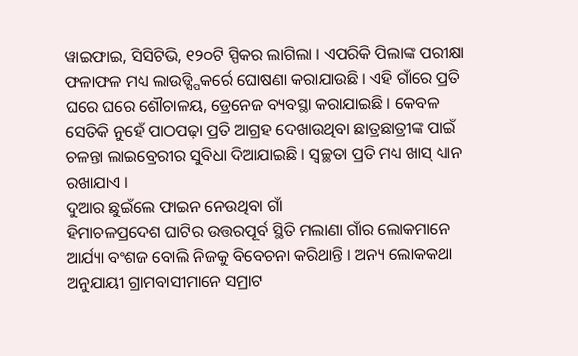ୱାଇଫାଇ, ସିସିଟିଭି, ୧୨୦ଟି ସ୍ପିକର ଲାଗିଲା । ଏପରିକି ପିଲାଙ୍କ ପରୀକ୍ଷା ଫଳାଫଳ ମଧ୍ୟ ଲାଉଡ୍ସ୍ପିକର୍ରେ ଘୋଷଣା କରାଯାଉଛି । ଏହି ଗାଁରେ ପ୍ରତି ଘରେ ଘରେ ଶୌଚାଳୟ, ଡ୍ରେନେଜ ବ୍ୟବସ୍ଥା କରାଯାଇଛି । କେବଳ ସେତିକି ନୁହେଁ ପାଠପଢ଼ା ପ୍ରତି ଆଗ୍ରହ ଦେଖାଉଥିବା ଛାତ୍ରଛାତ୍ରୀଙ୍କ ପାଇଁ ଚଳନ୍ତା ଲାଇବ୍ରେରୀର ସୁବିଧା ଦିଆଯାଇଛି । ସ୍ୱଚ୍ଛତା ପ୍ରତି ମଧ୍ୟ ଖାସ୍ ଧ୍ୟାନ ରଖାଯାଏ ।
ଦୁଆର ଛୁଇଁଲେ ଫାଇନ ନେଉଥିବା ଗାଁ
ହିମାଚଳପ୍ରଦେଶ ଘାଟିର ଉତ୍ତରପୂର୍ବ ସ୍ଥିତି ମଲାଣା ଗାଁର ଲୋକମାନେ ଆର୍ଯ୍ୟା ବଂଶଜ ବୋଲି ନିଜକୁ ବିବେଚନା କରିଥାନ୍ତି । ଅନ୍ୟ ଲୋକକଥା ଅନୁଯାୟୀ ଗ୍ରାମବାସୀମାନେ ସମ୍ରାଟ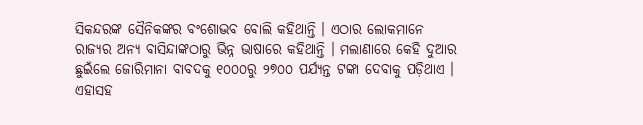ସିକନ୍ଦରଙ୍କ ସୈନିକଙ୍କର ବଂଶୋଦ୍ଭବ ବୋଲି କହିଥାନ୍ତି । ଏଠାର ଲୋକମାନେ ରାଜ୍ୟର ଅନ୍ୟ ବାସିନ୍ଦାଙ୍କଠାରୁ ଭିନ୍ନ ଭାଷାରେ କହିଥାନ୍ତି । ମଲାଣାରେ କେହି ଦୁଆର ଛୁଇଁଲେ ଜୋରିମାନା ବାବଦକୁ ୧୦୦୦ରୁ ୨୭୦୦ ପର୍ଯ୍ୟନ୍ତ ଟଙ୍କା ଦେବାକୁ ପଡ଼ିଥାଏ । ଏହାସହ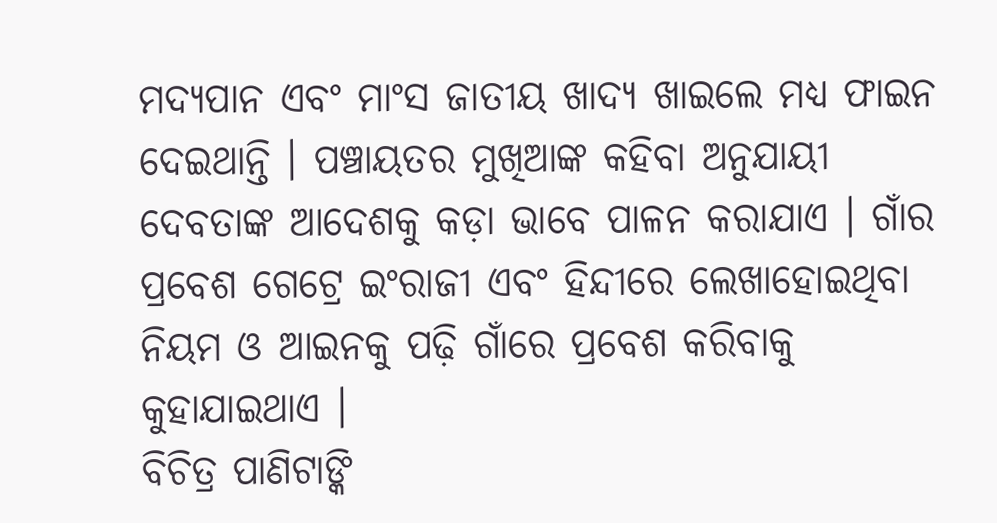ମଦ୍ୟପାନ ଏବଂ ମାଂସ ଜାତୀୟ ଖାଦ୍ୟ ଖାଇଲେ ମଧ୍ୟ ଫାଇନ ଦେଇଥାନ୍ତି । ପଞ୍ଚାୟତର ମୁଖିଆଙ୍କ କହିବା ଅନୁଯାୟୀ ଦେବତାଙ୍କ ଆଦେଶକୁ କଡ଼ା ଭାବେ ପାଳନ କରାଯାଏ । ଗାଁର ପ୍ରବେଶ ଗେଟ୍ରେ ଇଂରାଜୀ ଏବଂ ହିନ୍ଦୀରେ ଲେଖାହୋଇଥିବା ନିୟମ ଓ ଆଇନକୁ ପଢ଼ି ଗାଁରେ ପ୍ରବେଶ କରିବାକୁ କୁହାଯାଇଥାଏ ।
ବିଚିତ୍ର ପାଣିଟାଙ୍କି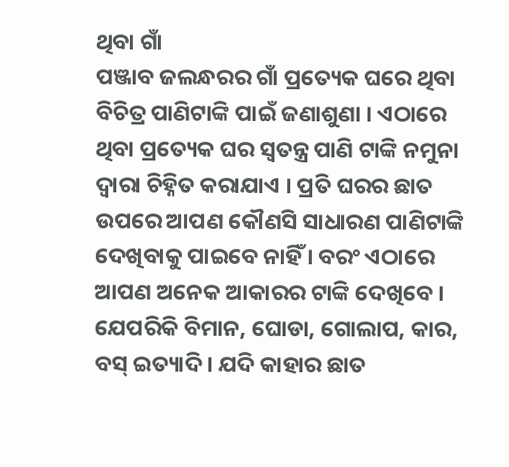ଥିବା ଗାଁ
ପଞ୍ଜାବ ଜଲନ୍ଧରର ଗାଁ ପ୍ରତ୍ୟେକ ଘରେ ଥିବା ବିଚିତ୍ର ପାଣିଟାଙ୍କି ପାଇଁ ଜଣାଶୁଣା । ଏଠାରେ ଥିବା ପ୍ରତ୍ୟେକ ଘର ସ୍ୱତନ୍ତ୍ର ପାଣି ଟାଙ୍କି ନମୁନା ଦ୍ୱାରା ଚିହ୍ନିତ କରାଯାଏ । ପ୍ରତି ଘରର ଛାତ ଉପରେ ଆପଣ କୌଣସି ସାଧାରଣ ପାଣିଟାଙ୍କି ଦେଖିବାକୁ ପାଇବେ ନାହିଁ । ବରଂ ଏଠାରେ ଆପଣ ଅନେକ ଆକାରର ଟାଙ୍କି ଦେଖିବେ । ଯେପରିକି ବିମାନ, ଘୋଡା, ଗୋଲାପ, କାର, ବସ୍ ଇତ୍ୟାଦି । ଯଦି କାହାର ଛାତ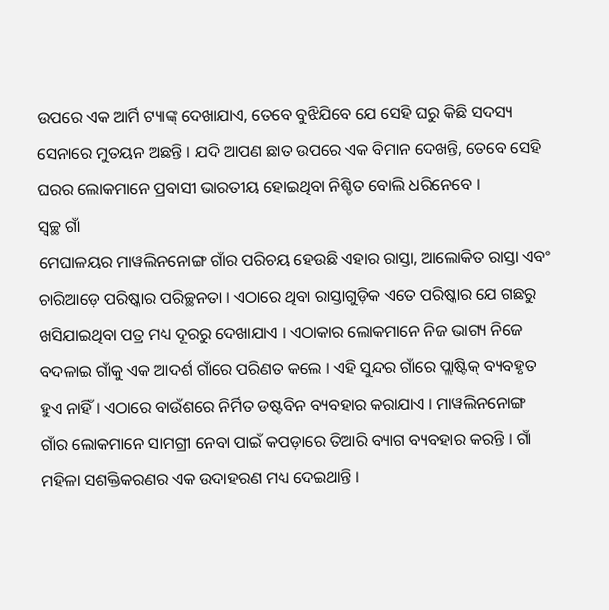ଉପରେ ଏକ ଆର୍ମି ଟ୍ୟାଙ୍କ୍ ଦେଖାଯାଏ, ତେବେ ବୁଝିଯିବେ ଯେ ସେହି ଘରୁ କିଛି ସଦସ୍ୟ ସେନାରେ ମୁତୟନ ଅଛନ୍ତି । ଯଦି ଆପଣ ଛାତ ଉପରେ ଏକ ବିମାନ ଦେଖନ୍ତି, ତେବେ ସେହି ଘରର ଲୋକମାନେ ପ୍ରବାସୀ ଭାରତୀୟ ହୋଇଥିବା ନିଶ୍ଚିତ ବୋଲି ଧରିନେବେ ।
ସ୍ୱଚ୍ଛ ଗାଁ
ମେଘାଳୟର ମାୱଲିନନୋଙ୍ଗ ଗାଁର ପରିଚୟ ହେଉଛି ଏହାର ରାସ୍ତା, ଆଲୋକିତ ରାସ୍ତା ଏବଂ ଚାରିଆଡ଼େ ପରିଷ୍କାର ପରିଚ୍ଛନତା । ଏଠାରେ ଥିବା ରାସ୍ତାଗୁଡ଼ିକ ଏତେ ପରିଷ୍କାର ଯେ ଗଛରୁ ଖସିଯାଇଥିବା ପତ୍ର ମଧ୍ୟ ଦୂରରୁ ଦେଖାଯାଏ । ଏଠାକାର ଲୋକମାନେ ନିଜ ଭାଗ୍ୟ ନିଜେ ବଦଳାଇ ଗାଁକୁ ଏକ ଆଦର୍ଶ ଗାଁରେ ପରିଣତ କଲେ । ଏହି ସୁନ୍ଦର ଗାଁରେ ପ୍ଲାଷ୍ଟିକ୍ ବ୍ୟବହୃତ ହୁଏ ନାହିଁ । ଏଠାରେ ବାଉଁଶରେ ନିର୍ମିତ ଡଷ୍ଟବିନ ବ୍ୟବହାର କରାଯାଏ । ମାୱଲିନନୋଙ୍ଗ ଗାଁର ଲୋକମାନେ ସାମଗ୍ରୀ ନେବା ପାଇଁ କପଡ଼ାରେ ତିଆରି ବ୍ୟାଗ ବ୍ୟବହାର କରନ୍ତି । ଗାଁ ମହିଳା ସଶକ୍ତିକରଣର ଏକ ଉଦାହରଣ ମଧ୍ୟ ଦେଇଥାନ୍ତି ।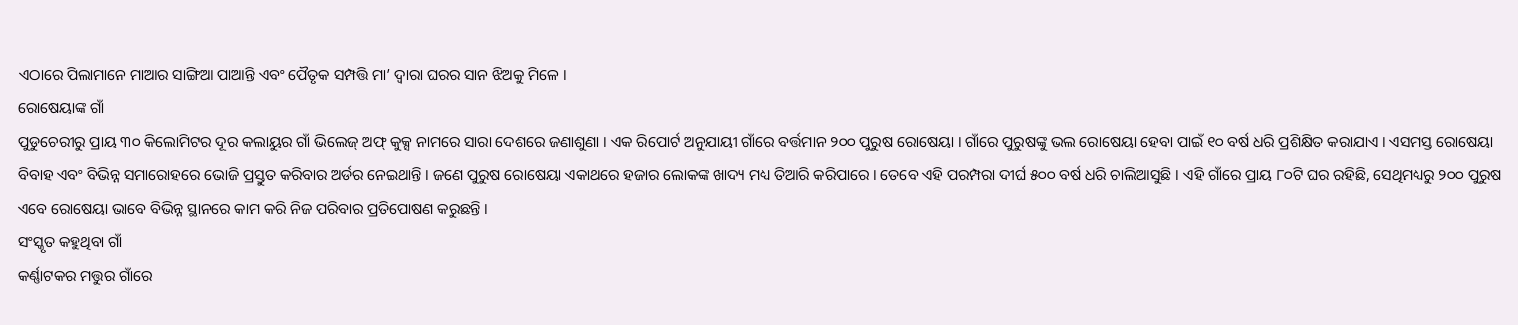ଏଠାରେ ପିଲାମାନେ ମାଆର ସାଙ୍ଗିଆ ପାଆନ୍ତି ଏବଂ ପୈତୃକ ସମ୍ପତ୍ତି ମା’ ଦ୍ୱାରା ଘରର ସାନ ଝିଅକୁ ମିଳେ ।
ରୋଷେୟାଙ୍କ ଗାଁ
ପୁଡୁଚେରୀରୁ ପ୍ରାୟ ୩୦ କିଲୋମିଟର ଦୂର କଲାୟୁର ଗାଁ ଭିଲେଜ୍ ଅଫ୍ କୁକ୍ସ ନାମରେ ସାରା ଦେଶରେ ଜଣାଶୁଣା । ଏକ ରିପୋର୍ଟ ଅନୁଯାୟୀ ଗାଁରେ ବର୍ତ୍ତମାନ ୨୦୦ ପୁରୁଷ ରୋଷେୟା । ଗାଁରେ ପୁରୁଷଙ୍କୁ ଭଲ ରୋଷେୟା ହେବା ପାଇଁ ୧୦ ବର୍ଷ ଧରି ପ୍ରଶିକ୍ଷିତ କରାଯାଏ । ଏସମସ୍ତ ରୋଷେୟା ବିବାହ ଏବଂ ବିଭିନ୍ନ ସମାରୋହରେ ଭୋଜି ପ୍ରସ୍ତୁତ କରିବାର ଅର୍ଡର ନେଇଥାନ୍ତି । ଜଣେ ପୁରୁଷ ରୋଷେୟା ଏକାଥରେ ହଜାର ଲୋକଙ୍କ ଖାଦ୍ୟ ମଧ୍ୟ ତିଆରି କରିପାରେ । ତେବେ ଏହି ପରମ୍ପରା ଦୀର୍ଘ ୫୦୦ ବର୍ଷ ଧରି ଚାଲିଆସୁଛି । ଏହି ଗାଁରେ ପ୍ରାୟ ୮୦ଟି ଘର ରହିଛି, ସେଥିମଧ୍ୟରୁ ୨୦୦ ପୁରୁଷ ଏବେ ରୋଷେୟା ଭାବେ ବିଭିନ୍ନ ସ୍ଥାନରେ କାମ କରି ନିଜ ପରିବାର ପ୍ରତିପୋଷଣ କରୁଛନ୍ତି ।
ସଂସ୍କୃତ କହୁଥିବା ଗାଁ
କର୍ଣ୍ଣାଟକର ମତ୍ତୁର ଗାଁରେ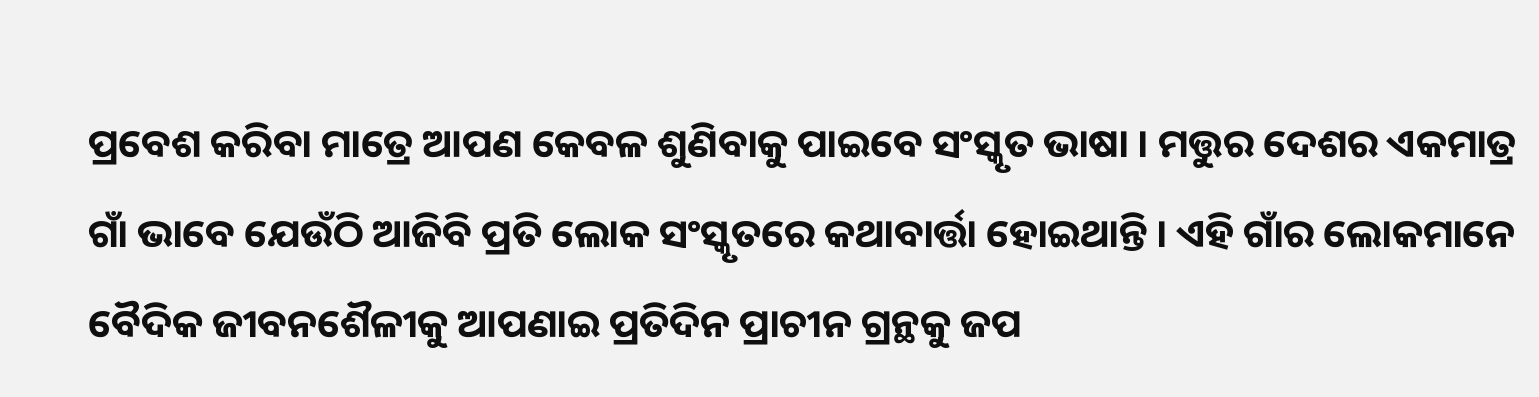ପ୍ରବେଶ କରିବା ମାତ୍ରେ ଆପଣ କେବଳ ଶୁଣିବାକୁ ପାଇବେ ସଂସ୍କୃତ ଭାଷା । ମତ୍ତୁର ଦେଶର ଏକମାତ୍ର ଗାଁ ଭାବେ ଯେଉଁଠି ଆଜିବି ପ୍ରତି ଲୋକ ସଂସ୍କୃତରେ କଥାବାର୍ତ୍ତା ହୋଇଥାନ୍ତି । ଏହି ଗାଁର ଲୋକମାନେ ବୈଦିକ ଜୀବନଶୈଳୀକୁ ଆପଣାଇ ପ୍ରତିଦିନ ପ୍ରାଚୀନ ଗ୍ରନ୍ଥକୁ ଜପ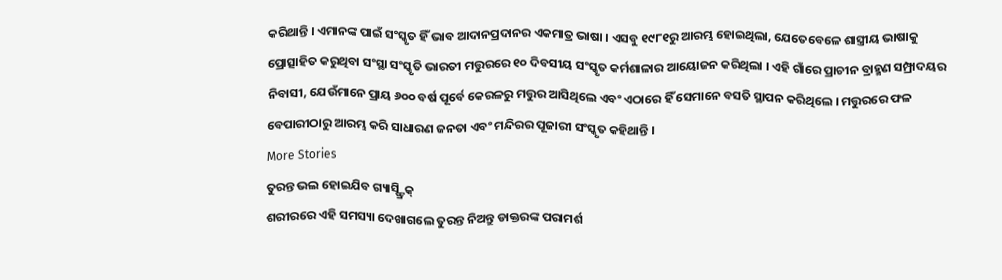କରିଥାନ୍ତି । ଏମାନଙ୍କ ପାଇଁ ସଂସ୍କୃତ ହିଁ ଭାବ ଆଦାନପ୍ରଦାନର ଏକମାତ୍ର ଭାଷା । ଏସବୁ ୧୯୮୧ରୁ ଆରମ୍ଭ ହୋଇଥିଲା, ଯେତେବେଳେ ଶାସ୍ତ୍ରୀୟ ଭାଷାକୁ ପ୍ରୋତ୍ସାହିତ କରୁଥିବା ସଂସ୍ଥା ସଂସ୍କୃତି ଭାରତୀ ମତ୍ତୁରରେ ୧୦ ଦିବସୀୟ ସଂସ୍କୃତ କର୍ମଶାଳାର ଆୟୋଜନ କରିଥିଲା । ଏହି ଗାଁରେ ପ୍ରାଚୀନ ବ୍ରାହ୍ମଣ ସମ୍ପ୍ରାଦୟର ନିବାସୀ, ଯେଉଁମାନେ ପ୍ରାୟ ୬୦୦ ବର୍ଷ ପୂର୍ବେ କେରଳରୁ ମତ୍ତୁର ଆସିଥିଲେ ଏବଂ ଏଠାରେ ହିଁ ସେମାନେ ବସତି ସ୍ଥାପନ କରିଥିଲେ । ମତ୍ତୁରରେ ଫଳ ବେପାରୀଠାରୁ ଆରମ୍ଭ କରି ସାଧାରଣ ଜନତା ଏବଂ ମନ୍ଦିରର ପୂଜାରୀ ସଂସ୍କୃତ କହିଥାନ୍ତି ।
More Stories
ତୁରନ୍ତ ଭଲ ହୋଇଯିବ ଗ୍ୟାସ୍ଷ୍ଟ୍ରିକ୍
ଶରୀରରେ ଏହି ସମସ୍ୟା ଦେଖାଗଲେ ତୁରନ୍ତ ନିଅନ୍ତୁ ଡାକ୍ତରଙ୍କ ପରାମର୍ଶ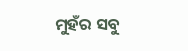ମୁହଁର ସବୁ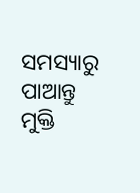ସମସ୍ୟାରୁ ପାଆନ୍ତୁ ମୁକ୍ତି